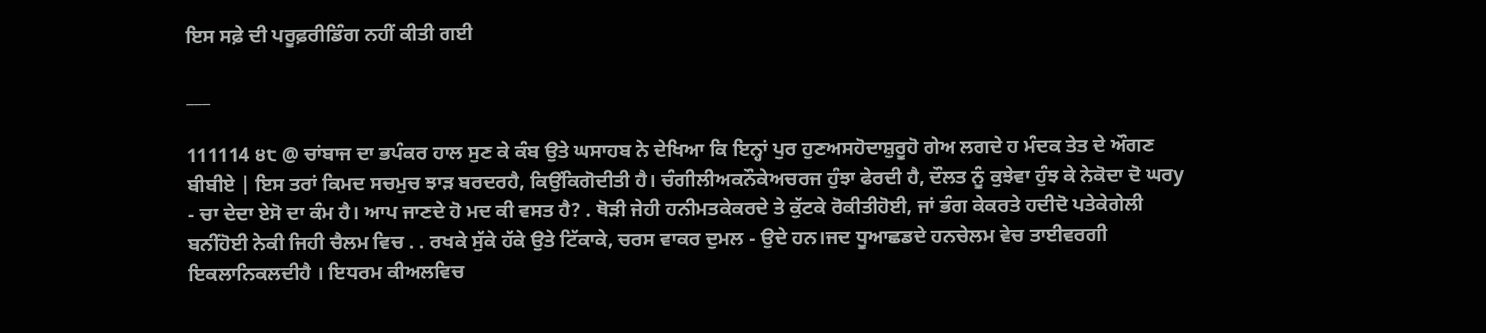ਇਸ ਸਫ਼ੇ ਦੀ ਪਰੂਫ਼ਰੀਡਿੰਗ ਨਹੀਂ ਕੀਤੀ ਗਈ

___

111114 ੪੮ @ ਚਾਂਬਾਜ ਦਾ ਭਪੰਕਰ ਹਾਲ ਸੁਣ ਕੇ ਕੰਬ ਉਤੇ ਘਸਾਹਬ ਨੇ ਦੇਖਿਆ ਕਿ ਇਨ੍ਹਾਂ ਪੁਰ ਹੁਣਅਸਹੋਦਾਸ਼ੁਰੂਹੋ ਗੇਅ ਲਗਦੇ ਹ ਮੰਦਕ ਤੇਤ ਦੇ ਔਗਣ ਬੀਬੀਏ | ਇਸ ਤਰਾਂ ਕਿਮਦ ਸਚਮੁਚ ਝਾੜ ਬਰਦਰਹੈ, ਕਿਉਂਕਿਗੋਦੀਤੀ ਹੈ। ਚੰਗੀਲੀਅਕਨੌਕੇਅਚਰਜ ਹੁੰਝਾ ਫੇਰਦੀ ਹੈ, ਦੌਲਤ ਨੂੰ ਕੁਝੇਵਾ ਹੁੰਝ ਕੇ ਨੇਕੋਦਾ ਦੋ ਘਰy - ਚਾ ਦੇਦਾ ਏਸੋ ਦਾ ਕੰਮ ਹੈ। ਆਪ ਜਾਣਦੇ ਹੋ ਮਦ ਕੀ ਵਸਤ ਹੈ? . ਥੋੜੀ ਜੇਹੀ ਹਨੀਮਤਕੇਕਰਦੇ ਤੇ ਕੁੱਟਕੇ ਰੋਕੀਤੀਹੋਈ, ਜਾਂ ਭੰਗ ਕੇਕਰਤੇ ਹਦੀਦੋ ਪਤੇਕੇਗੇਲੀ ਬਨੀਂਹੋਈ ਨੇਕੀ ਜਿਹੀ ਚੈਲਮ ਵਿਚ . . ਰਖਕੇ ਸੁੱਕੇ ਹੱਕੇ ਉਤੇ ਟਿੱਕਾਕੇ, ਚਰਸ ਵਾਕਰ ਦੁਮਲ - ਉਦੇ ਹਨ।ਜਦ ਧੂਆਛਡਦੇ ਹਨਚੇਲਮ ਵੇਚ ਤਾਈਵਰਗੀ ਇਕਲਾਨਿਕਲਦੀਹੈ । ਇਧਰਮ ਕੀਅਲਵਿਚ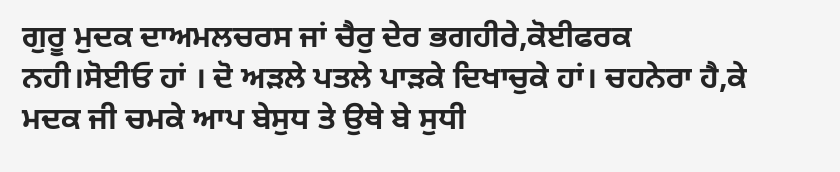ਗੁਰੂ ਮੁਦਕ ਦਾਅਮਲਚਰਸ ਜਾਂ ਚੈਰੁ ਦੇਰ ਭਗਹੀਰੇ,ਕੋਈਫਰਕ ਨਹੀ।ਸੋਈਓ ਹਾਂ । ਦੋ ਅੜਲੇ ਪਤਲੇ ਪਾੜਕੇ ਦਿਖਾਚੁਕੇ ਹਾਂ। ਚਹਨੇਰਾ ਹੈ,ਕੇ ਮਦਕ ਜੀ ਚਮਕੇ ਆਪ ਬੇਸੁਧ ਤੇ ਉਥੇ ਬੇ ਸੁਧੀ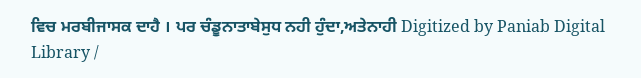ਵਿਚ ਮਰਬੀਜਾਸਕ ਦਾਹੈ । ਪਰ ਚੰਡੂਨਾਤਾਬੇਸੁਧ ਨਹੀ ਹੁੰਦਾ,ਅਤੇਨਾਹੀ Digitized by Paniab Digital Library /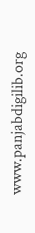www.panjabdigilib.org